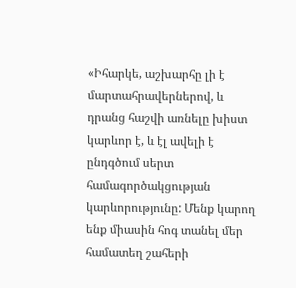«Իհարկե, աշխարհը լի է մարտահրավերներով, և դրանց հաշվի առնելը խիստ կարևոր է, և էլ ավելի է ընդգծում սերտ համագործակցության կարևորությունը: Մենք կարող ենք միասին հոգ տանել մեր համատեղ շահերի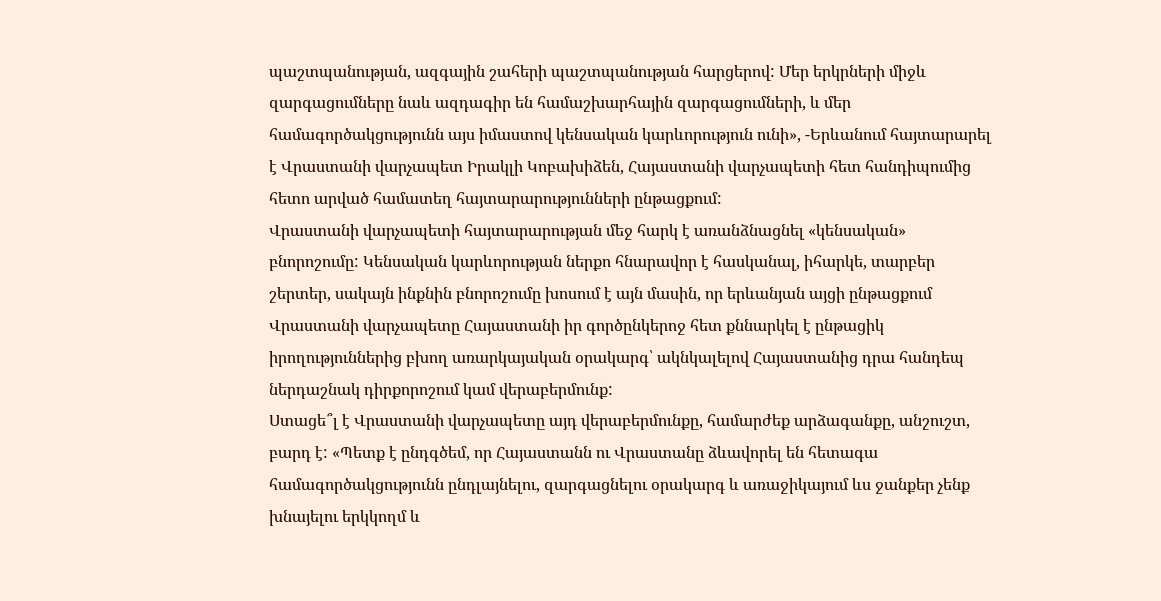պաշտպանության, ազգային շահերի պաշտպանության հարցերով: Մեր երկրների միջև զարգացումները նաև ազդագիր են համաշխարհային զարգացումների, և մեր համագործակցությունն այս իմաստով կենսական կարևորություն ունի», -Երևանում հայտարարել է Վրաստանի վարչապետ Իրակլի Կոբախիձեն, Հայաստանի վարչապետի հետ հանդիպումից հետո արված համատեղ հայտարարությունների ընթացքում:
Վրաստանի վարչապետի հայտարարության մեջ հարկ է առանձնացնել «կենսական» բնորոշումը: Կենսական կարևորության ներքո հնարավոր է հասկանալ, իհարկե, տարբեր շերտեր, սակայն ինքնին բնորոշումը խոսում է այն մասին, որ երևանյան այցի ընթացքում Վրաստանի վարչապետը Հայաստանի իր գործընկերոջ հետ քննարկել է ընթացիկ իրողություններից բխող առարկայական օրակարգ՝ ակնկալելով Հայաստանից դրա հանդեպ ներդաշնակ դիրքորոշում կամ վերաբերմունք:
Ստացե՞լ է Վրաստանի վարչապետը այդ վերաբերմունքը, համարժեք արձագանքը, անշուշտ, բարդ է: «Պետք է ընդգծեմ, որ Հայաստանն ու Վրաստանը ձևավորել են հետագա համագործակցությունն ընդլայնելու, զարգացնելու օրակարգ և առաջիկայում ևս ջանքեր չենք խնայելու երկկողմ և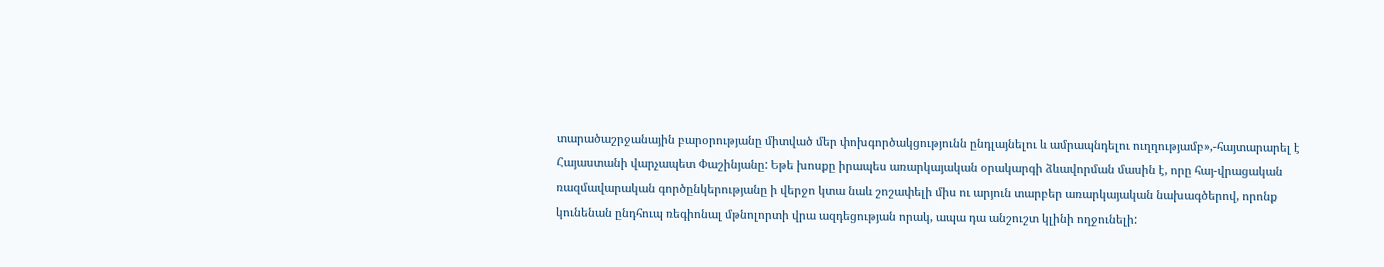տարածաշրջանային բարօրությանը միտված մեր փոխգործակցությունն ընդլայնելու և ամրապնդելու ուղղությամբ»,-հայտարարել է Հայաստանի վարչապետ Փաշինյանը: Եթե խոսքը իրապես առարկայական օրակարգի ձևավորման մասին է, որը հայ-վրացական ռազմավարական գործընկերությանը ի վերջո կտա նաև շոշափելի միս ու արյուն տարբեր առարկայական նախագծերով, որոնք կունենան ընդհուպ ռեգիոնալ մթնոլորտի վրա ազդեցության որակ, ապա դա անշուշտ կլինի ողջունելի: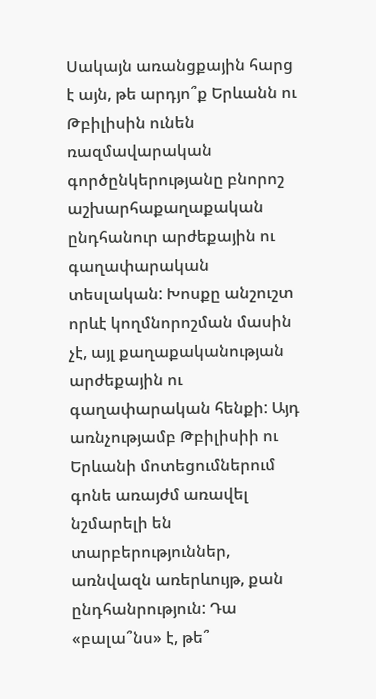Սակայն առանցքային հարց է այն, թե արդյո՞ք Երևանն ու Թբիլիսին ունեն ռազմավարական գործընկերությանը բնորոշ աշխարհաքաղաքական ընդհանուր արժեքային ու գաղափարական տեսլական: Խոսքը անշուշտ որևէ կողմնորոշման մասին չէ, այլ քաղաքականության արժեքային ու գաղափարական հենքի: Այդ առնչությամբ Թբիլիսիի ու Երևանի մոտեցումներում գոնե առայժմ առավել նշմարելի են տարբերություններ, առնվազն առերևույթ, քան ընդհանրություն: Դա «բալա՞նս» է, թե՞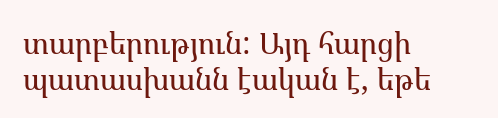տարբերություն: Այդ հարցի պատասխանն էական է, եթե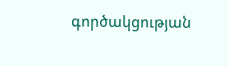գործակցության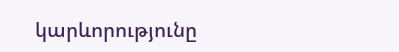կարևորությունը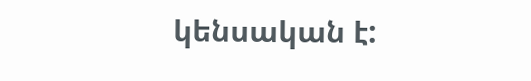կենսական է: